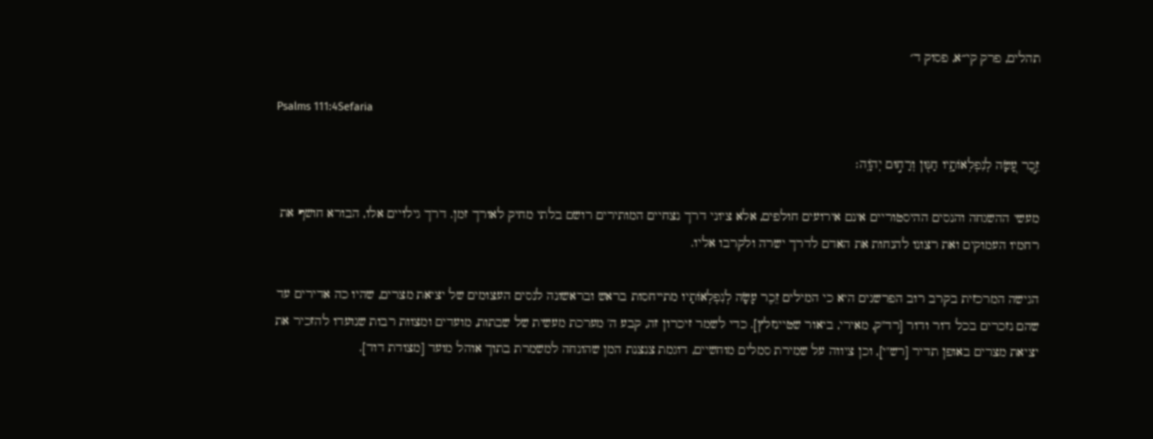תהלים, פרק קי״א, פסוק ד׳

Psalms 111:4Sefaria

זֵ֣כֶר עָ֭שָׂה לְנִפְלְאוֹתָ֑יו חַנּ֖וּן וְרַח֣וּם יְהֹוָֽה׃

מעשי ההשגחה והנסים ההיסטוריים אינם אירועים חולפים, אלא ציוני דרך נצחיים המותירים רושם בלתי מחיק לאורך זמן. דרך גילויים אלו, הבורא חושף את רחמיו העמוקים ואת רצונו להנחות את האדם לדרך ישרה ולקרבו אליו.

הגישה המרכזית בקרב רוב הפרשנים היא כי המילים זֵכֶר עָשָׂה לְנִפְלְאוֹתָיו מתייחסות בראש ובראשונה לנסים העצומים של יציאת מצרים, שהיו כה אדירים עד שהם נזכרים בכל דור ודור [רד"ק, מאירי, ביאור שטיינזלץ]. כדי לשמר זיכרון זה, קבע ה' מערכת מעשית של שבתות, מועדים ומצוות רבות שנועדו להזכיר את יציאת מצרים באופן תדיר [רש"י], וכן ציווה על שמירת סמלים מוחשיים, דוגמת צנצנת המן שהונחה למשמרת בתוך אוהל מועד [מצודת דוד].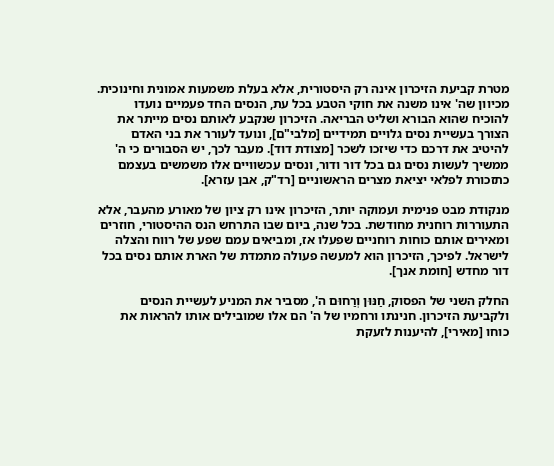מטרת קביעת הזיכרון אינה רק היסטורית, אלא בעלת משמעות אמונית וחינוכית. מכיוון שה' אינו משנה את חוקי הטבע בכל עת, הנסים החד פעמיים נועדו להוכיח שהוא הבורא ושליט הבריאה. הזיכרון שנקבע לאותם נסים מייתר את הצורך בעשיית נסים גלויים תמידיים [מלבי"ם], ונועד לעורר את בני האדם להיטיב את דרכם כדי שיזכו לשכר [מצודת דוד]. מעבר לכך, יש הסבורים כי ה' ממשיך לעשות נסים גם בכל דור ודור, ונסים עכשוויים אלו משמשים בעצמם כתזכורת לפלאי יציאת מצרים הראשוניים [רד"ק, אבן עזרא].

מנקודת מבט פנימית ועמוקה יותר, הזיכרון אינו רק ציון של מאורע מהעבר, אלא התעוררות רוחנית מחודשת. בכל שנה, ביום שבו התרחש הנס ההיסטורי, חוזרים ומאירים אותם כוחות רוחניים שפעלו אז, ומביאים עמם שפע של רווח והצלה לישראל. לפיכך, הזיכרון הוא למעשה פעולה מתמדת של הארת אותם נסים בכל דור מחדש [חומת אנך].

החלק השני של הפסוק, חַנּוּן וְרַחוּם ה', מסביר את המניע לעשיית הנסים ולקביעת הזיכרון. חנינתו ורחמיו של ה' הם אלו שמובילים אותו להראות את כוחו [מאירי], להיענות לזעקת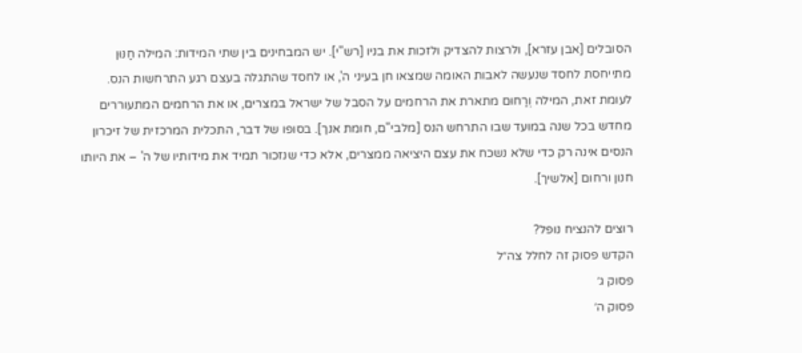הסובלים [אבן עזרא], ולרצות להצדיק ולזכות את בניו [רש"י]. יש המבחינים בין שתי המידות: המילה חַנּוּן מתייחסת לחסד שנעשה לאבות האומה שמצאו חן בעיני ה', או לחסד שהתגלה בעצם רגע התרחשות הנס. לעומת זאת, המילה וְרַחוּם מתארת את הרחמים על הסבל של ישראל במצרים, או את הרחמים המתעוררים מחדש בכל שנה במועד שבו התרחש הנס [מלבי"ם, חומת אנך]. בסופו של דבר, התכלית המרכזית של זיכרון הנסים אינה רק כדי שלא נשכח את עצם היציאה ממצרים, אלא כדי שנזכור תמיד את מידותיו של ה' – את היותו חנון ורחום [אלשיך].

רוצים להנציח נופל?
הקדש פסוק זה לחלל צה״ל
פסוק ג׳
פסוק ה׳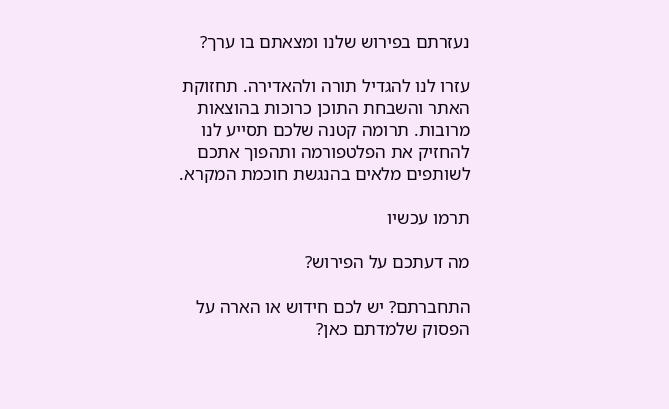נעזרתם בפירוש שלנו ומצאתם בו ערך?

עזרו לנו להגדיל תורה ולהאדירה. תחזוקת האתר והשבחת התוכן כרוכות בהוצאות מרובות. תרומה קטנה שלכם תסייע לנו להחזיק את הפלטפורמה ותהפוך אתכם לשותפים מלאים בהנגשת חוכמת המקרא.

תרמו עכשיו

מה דעתכם על הפירוש?

התחברתם? יש לכם חידוש או הארה על הפסוק שלמדתם כאן?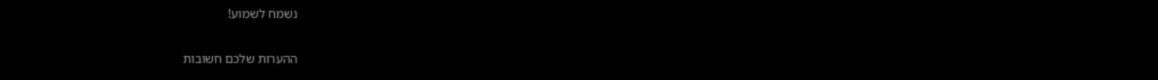נשמח לשמוע!

ההערות שלכם חשובות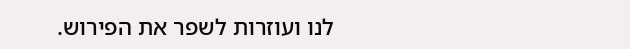לנו ועוזרות לשפר את הפירוש.